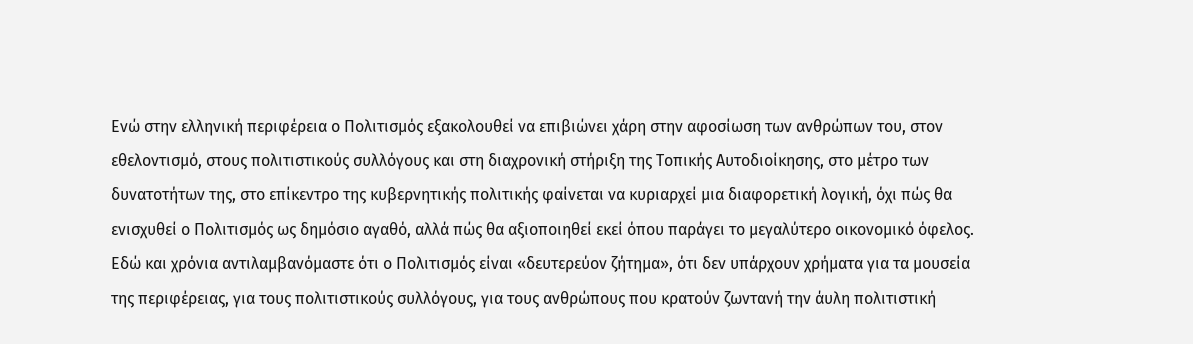Ενώ στην ελληνική περιφέρεια ο Πολιτισμός εξακολουθεί να επιβιώνει χάρη στην αφοσίωση των ανθρώπων του, στον εθελοντισμό, στους πολιτιστικούς συλλόγους και στη διαχρονική στήριξη της Τοπικής Αυτοδιοίκησης, στο μέτρο των δυνατοτήτων της, στο επίκεντρο της κυβερνητικής πολιτικής φαίνεται να κυριαρχεί μια διαφορετική λογική, όχι πώς θα ενισχυθεί ο Πολιτισμός ως δημόσιο αγαθό, αλλά πώς θα αξιοποιηθεί εκεί όπου παράγει το μεγαλύτερο οικονομικό όφελος.
Εδώ και χρόνια αντιλαμβανόμαστε ότι ο Πολιτισμός είναι «δευτερεύον ζήτημα», ότι δεν υπάρχουν χρήματα για τα μουσεία της περιφέρειας, για τους πολιτιστικούς συλλόγους, για τους ανθρώπους που κρατούν ζωντανή την άυλη πολιτιστική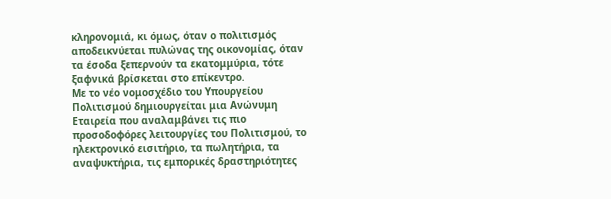κληρονομιά, κι όμως, όταν ο πολιτισμός αποδεικνύεται πυλώνας της οικονομίας, όταν τα έσοδα ξεπερνούν τα εκατομμύρια, τότε ξαφνικά βρίσκεται στο επίκεντρο.
Με το νέο νομοσχέδιο του Υπουργείου Πολιτισμού δημιουργείται μια Ανώνυμη Εταιρεία που αναλαμβάνει τις πιο προσοδοφόρες λειτουργίες του Πολιτισμού, το ηλεκτρονικό εισιτήριο, τα πωλητήρια, τα αναψυκτήρια, τις εμπορικές δραστηριότητες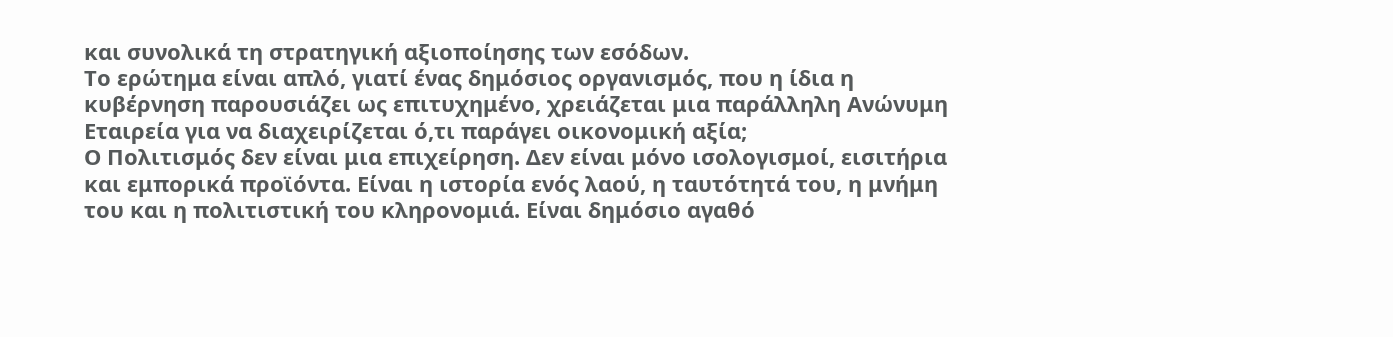και συνολικά τη στρατηγική αξιοποίησης των εσόδων.
Το ερώτημα είναι απλό, γιατί ένας δημόσιος οργανισμός, που η ίδια η κυβέρνηση παρουσιάζει ως επιτυχημένο, χρειάζεται μια παράλληλη Ανώνυμη Εταιρεία για να διαχειρίζεται ό,τι παράγει οικονομική αξία;
Ο Πολιτισμός δεν είναι μια επιχείρηση. Δεν είναι μόνο ισολογισμοί, εισιτήρια και εμπορικά προϊόντα. Είναι η ιστορία ενός λαού, η ταυτότητά του, η μνήμη του και η πολιτιστική του κληρονομιά. Είναι δημόσιο αγαθό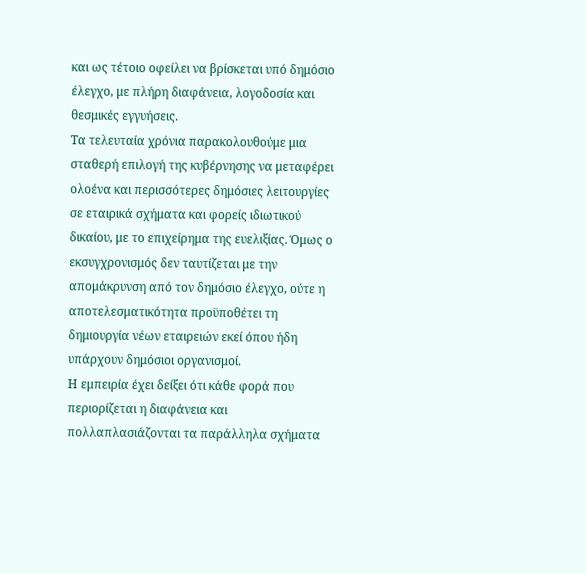και ως τέτοιο οφείλει να βρίσκεται υπό δημόσιο έλεγχο, με πλήρη διαφάνεια, λογοδοσία και θεσμικές εγγυήσεις.
Τα τελευταία χρόνια παρακολουθούμε μια σταθερή επιλογή της κυβέρνησης να μεταφέρει ολοένα και περισσότερες δημόσιες λειτουργίες σε εταιρικά σχήματα και φορείς ιδιωτικού δικαίου, με το επιχείρημα της ευελιξίας. Όμως ο εκσυγχρονισμός δεν ταυτίζεται με την απομάκρυνση από τον δημόσιο έλεγχο, ούτε η αποτελεσματικότητα προϋποθέτει τη δημιουργία νέων εταιρειών εκεί όπου ήδη υπάρχουν δημόσιοι οργανισμοί.
Η εμπειρία έχει δείξει ότι κάθε φορά που περιορίζεται η διαφάνεια και πολλαπλασιάζονται τα παράλληλα σχήματα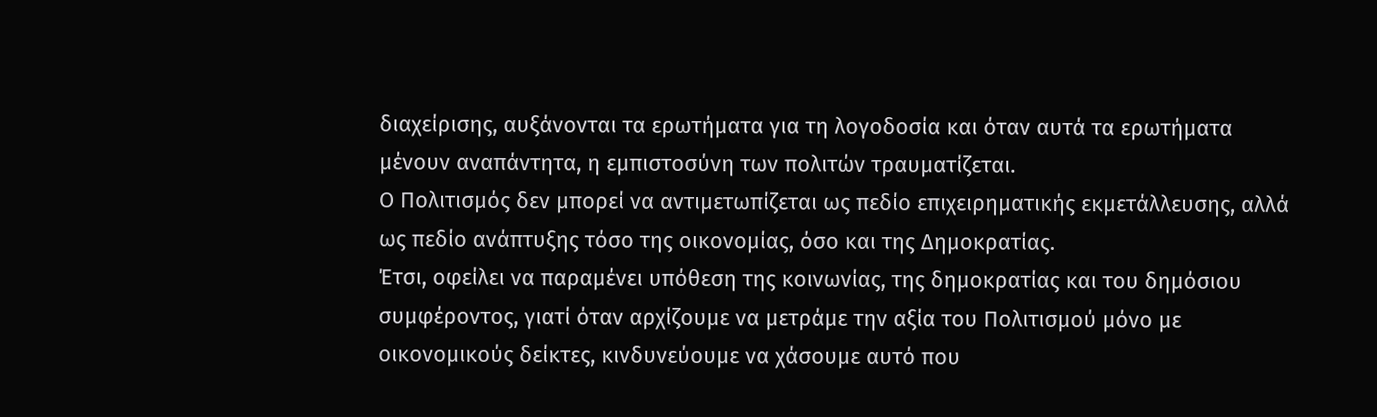διαχείρισης, αυξάνονται τα ερωτήματα για τη λογοδοσία και όταν αυτά τα ερωτήματα μένουν αναπάντητα, η εμπιστοσύνη των πολιτών τραυματίζεται.
Ο Πολιτισμός δεν μπορεί να αντιμετωπίζεται ως πεδίο επιχειρηματικής εκμετάλλευσης, αλλά ως πεδίο ανάπτυξης τόσο της οικονομίας, όσο και της Δημοκρατίας.
Έτσι, οφείλει να παραμένει υπόθεση της κοινωνίας, της δημοκρατίας και του δημόσιου συμφέροντος, γιατί όταν αρχίζουμε να μετράμε την αξία του Πολιτισμού μόνο με οικονομικούς δείκτες, κινδυνεύουμε να χάσουμε αυτό που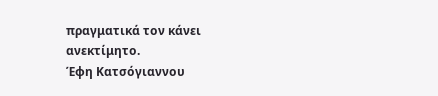πραγματικά τον κάνει ανεκτίμητο.
Έφη Κατσόγιαννου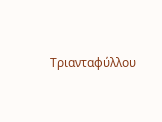Τριανταφύλλου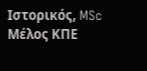Ιστορικός, MSc
Μέλος ΚΠΕ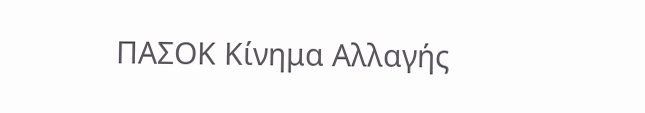ΠΑΣΟΚ Κίνημα Αλλαγής